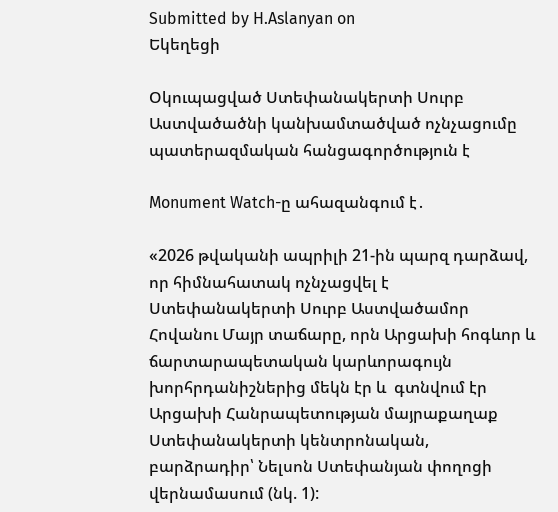Submitted by H.Aslanyan on
Եկեղեցի

Օկուպացված Ստեփանակերտի Սուրբ Աստվածածնի կանխամտածված ոչնչացումը պատերազմական հանցագործություն է

Monument Watch-ը ահազանգում է․

«2026 թվականի ապրիլի 21-ին պարզ դարձավ, որ հիմնահատակ ոչնչացվել է Ստեփանակերտի Սուրբ Աստվածամոր Հովանու Մայր տաճարը, որն Արցախի հոգևոր և ճարտարապետական կարևորագույն խորհրդանիշներից մեկն էր և  գտնվում էր  Արցախի Հանրապետության մայրաքաղաք Ստեփանակերտի կենտրոնական, բարձրադիր՝ Նելսոն Ստեփանյան փողոցի   վերնամասում (նկ. 1):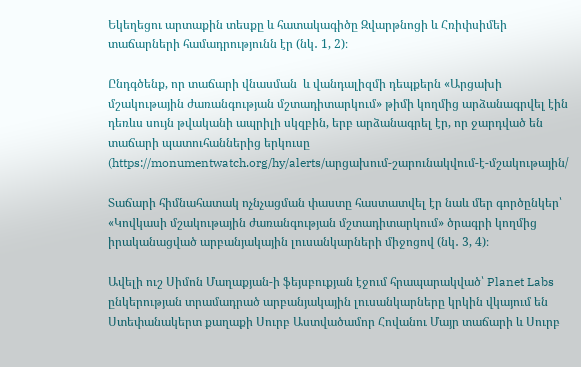Եկեղեցու արտաքին տեսքը և հատակագիծը Զվարթնոցի և Հռիփսիմեի տաճարների համադրությունն էր (նկ․ 1, 2)։

Ընդգծենք, որ տաճարի վնասման  և վանդալիզմի դեպքերն «Արցախի մշակութային ժառանգության մշտադիտարկում» թիմի կողմից արձանագրվել էին դեռևս սույն թվականի ապրիլի սկզբին, երբ արձանագրել էր, որ ջարդված են տաճարի պատուհաններից երկուսը (https://monumentwatch.org/hy/alerts/արցախում-շարունակվում-է-մշակութային/

Տաճարի հիմնահատակ ոչնչացման փաստը հաստատվել էր նաև մեր գործընկեր՝  «Կովկասի մշակութային ժառանգության մշտադիտարկում» ծրագրի կողմից իրականացված արբանյակային լուսանկարների միջոցով (նկ․ 3, 4)։

Ավելի ուշ Սիմոն Մաղաքյան-ի ֆեյսբուքյան էջում հրապարակված՝ Planet Labs ընկերության տրամադրած արբանյակային լուսանկարները կրկին վկայում են Ստեփանակերտ քաղաքի Սուրբ Աստվածամոր Հովանու Մայր տաճարի և Սուրբ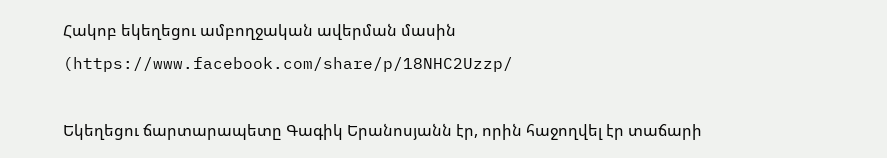Հակոբ եկեղեցու ամբողջական ավերման մասին (https://www.facebook.com/share/p/18NHC2Uzzp/

Եկեղեցու ճարտարապետը Գագիկ Երանոսյանն էր, որին հաջողվել էր տաճարի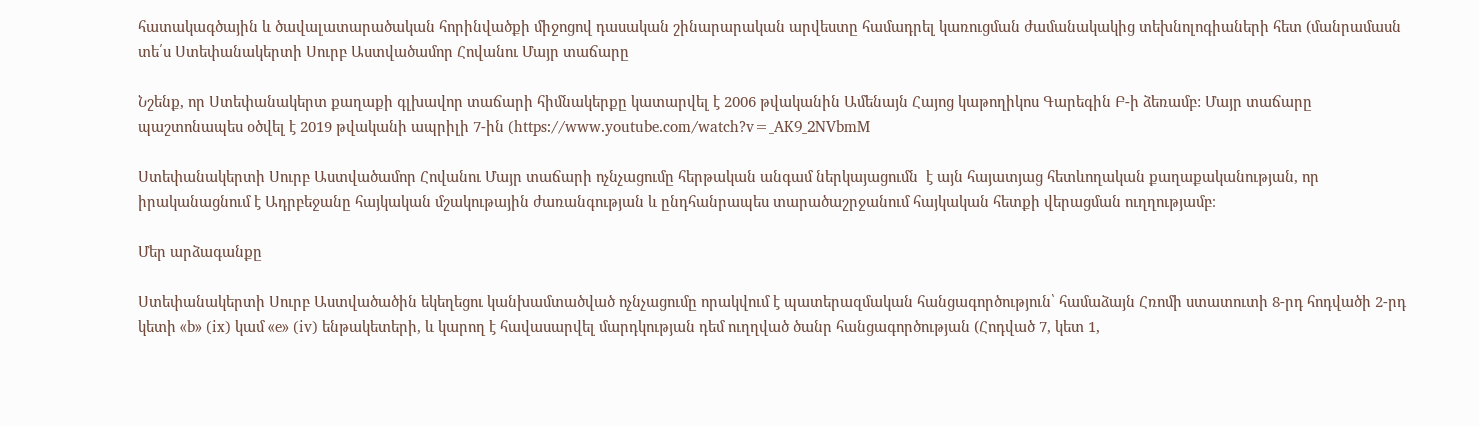հատակագծային և ծավալատարածական հորինվածքի միջոցով դասական շինարարական արվեստը համադրել կառուցման ժամանակակից տեխնոլոգիաների հետ (մանրամասն տե՛ս Ստեփանակերտի Սուրբ Աստվածամոր Հովանու Մայր տաճարը

Նշենք, որ Ստեփանակերտ քաղաքի գլխավոր տաճարի հիմնակերքը կատարվել է 2006 թվականին Ամենայն Հայոց կաթողիկոս Գարեգին Բ-ի ձեռամբ: Մայր տաճարը պաշտոնապես օծվել է 2019 թվականի ապրիլի 7-ին (https://www.youtube.com/watch?v=_AK9_2NVbmM

Ստեփանակերտի Սուրբ Աստվածամոր Հովանու Մայր տաճարի ոչնչացումը հերթական անգամ ներկայացումն  է այն հայատյաց հետևողական քաղաքականության, որ իրականացնում է Ադրբեջանը հայկական մշակութային ժառանգության և ընդհանրապես տարածաշրջանում հայկական հետքի վերացման ուղղությամբ։

Մեր արձագանքը

Ստեփանակերտի Սուրբ Աստվածածին եկեղեցու կանխամտածված ոչնչացումը որակվում է պատերազմական հանցագործություն՝ համաձայն Հռոմի ստատուտի 8-րդ հոդվածի 2-րդ կետի «b» (ix) կամ «e» (iv) ենթակետերի, և կարող է հավասարվել մարդկության դեմ ուղղված ծանր հանցագործության (Հոդված 7, կետ 1,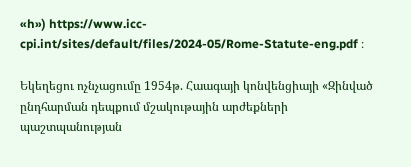«h») https://www.icc-cpi.int/sites/default/files/2024-05/Rome-Statute-eng.pdf ։

Եկեղեցու ոչնչացումը 1954թ. Հաագայի կոնվենցիայի «Զինված ընդհարման դեպքում մշակութային արժեքների պաշտպանության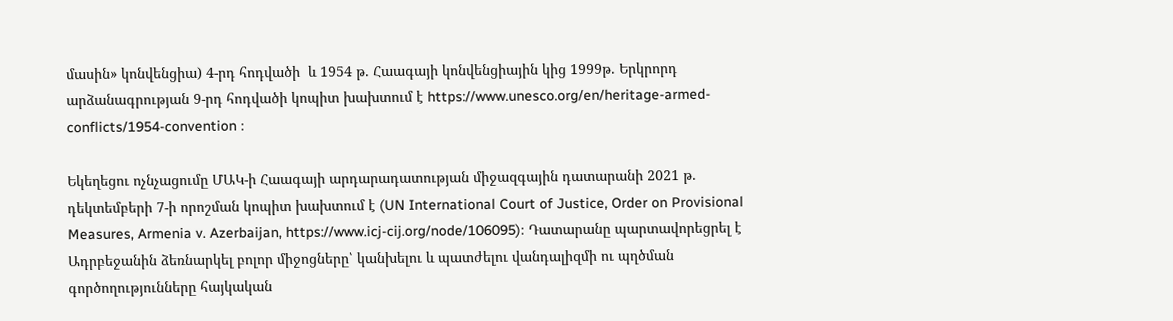մասին» կոնվենցիա) 4-րդ հոդվածի  և 1954 թ. Հաագայի կոնվենցիային կից 1999թ. Երկրորդ արձանագրության 9-րդ հոդվածի կոպիտ խախտում է https://www.unesco.org/en/heritage-armed-conflicts/1954-convention ։

Եկեղեցու ոչնչացումը ՄԱԿ-ի Հաագայի արդարադատության միջազգային դատարանի 2021 թ. դեկտեմբերի 7-ի որոշման կոպիտ խախտում է (UN International Court of Justice, Order on Provisional Measures, Armenia v. Azerbaijan, https://www.icj-cij.org/node/106095)։ Դատարանը պարտավորեցրել է Ադրբեջանին ձեռնարկել բոլոր միջոցները՝ կանխելու և պատժելու վանդալիզմի ու պղծման գործողությունները հայկական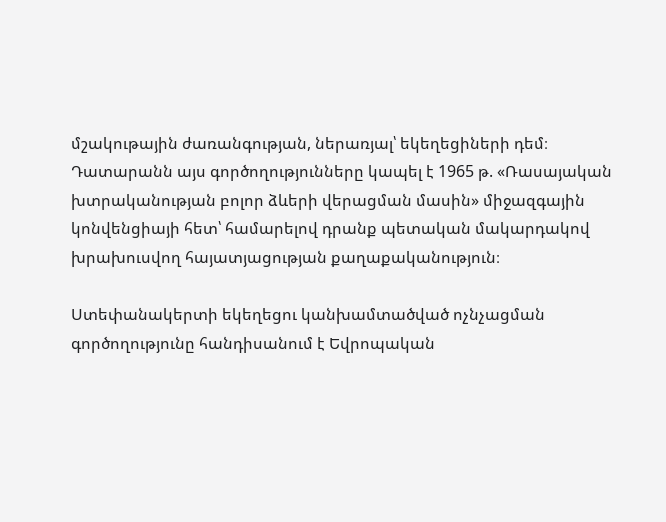մշակութային ժառանգության, ներառյալ՝ եկեղեցիների դեմ։ Դատարանն այս գործողությունները կապել է 1965 թ. «Ռասայական խտրականության բոլոր ձևերի վերացման մասին» միջազգային կոնվենցիայի հետ՝ համարելով դրանք պետական մակարդակով խրախուսվող հայատյացության քաղաքականություն։

Ստեփանակերտի եկեղեցու կանխամտածված ոչնչացման գործողությունը հանդիսանում է Եվրոպական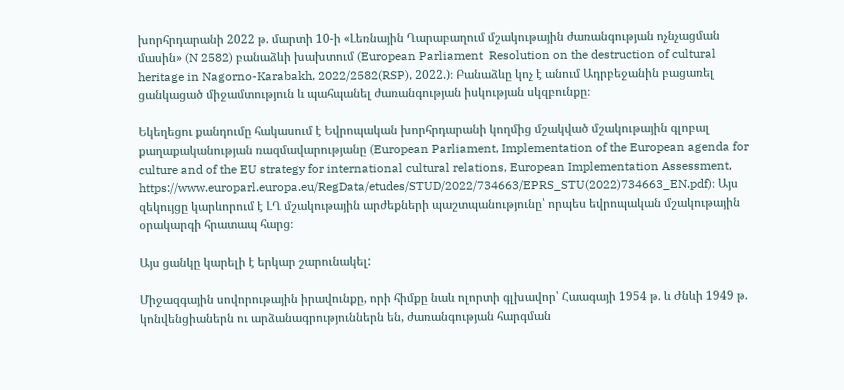խորհրդարանի 2022 թ. մարտի 10-ի «Լեռնային Ղարաբաղում մշակութային ժառանգության ոչնչացման մասին» (N 2582) բանաձևի խախտում (European Parliament  Resolution on the destruction of cultural heritage in Nagorno-Karabakh, 2022/2582(RSP), 2022.)։ Բանաձևը կոչ է անում Ադրբեջանին բացառել ցանկացած միջամտություն և պահպանել ժառանգության իսկության սկզբունքը։

Եկեղեցու քանդումը հակասում է Եվրոպական խորհրդարանի կողմից մշակված մշակութային գլոբալ քաղաքականության ռազմավարությանը (European Parliament, Implementation of the European agenda for culture and of the EU strategy for international cultural relations, European Implementation Assessment, https://www.europarl.europa.eu/RegData/etudes/STUD/2022/734663/EPRS_STU(2022)734663_EN.pdf)։ Այս զեկույցը կարևորում է ԼՂ մշակութային արժեքների պաշտպանությունը՝ որպես եվրոպական մշակութային օրակարգի հրատապ հարց։

Այս ցանկը կարելի է երկար շարունակել:

Միջազգային սովորութային իրավունքը, որի հիմքը նաև ոլորտի գլխավոր՝ Հաագայի 1954 թ. և Ժնևի 1949 թ. կոնվենցիաներն ու արձանագրություններն են, ժառանգության հարգման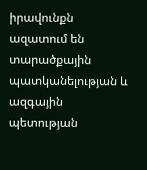իրավունքն ազատում են տարածքային պատկանելության և ազգային պետության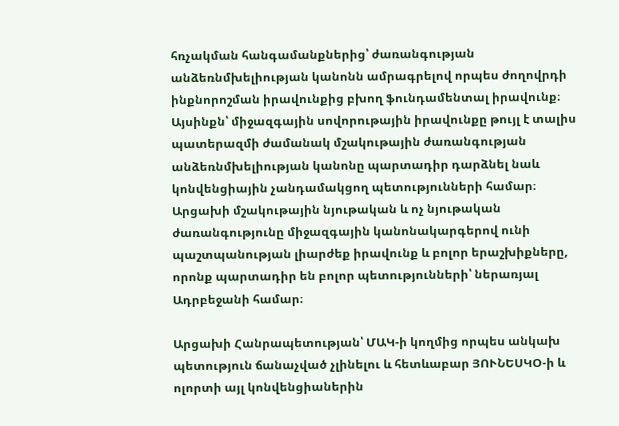հռչակման հանգամանքներից՝ ժառանգության անձեռնմխելիության կանոնն ամրագրելով որպես ժողովրդի ինքնորոշման իրավունքից բխող ֆունդամենտալ իրավունք։ Այսինքն՝ միջազգային սովորութային իրավունքը թույլ է տալիս պատերազմի ժամանակ մշակութային ժառանգության անձեռնմխելիության կանոնը պարտադիր դարձնել նաև կոնվենցիային չանդամակցող պետությունների համար։ Արցախի մշակութային նյութական և ոչ նյութական ժառանգությունը միջազգային կանոնակարգերով ունի պաշտպանության լիարժեք իրավունք և բոլոր երաշխիքները, որոնք պարտադիր են բոլոր պետությունների՝ ներառյալ Ադրբեջանի համար։

Արցախի Հանրապետության՝ ՄԱԿ-ի կողմից որպես անկախ պետություն ճանաչված չլինելու և հետևաբար ՅՈՒՆԵՍԿՕ-ի և ոլորտի այլ կոնվենցիաներին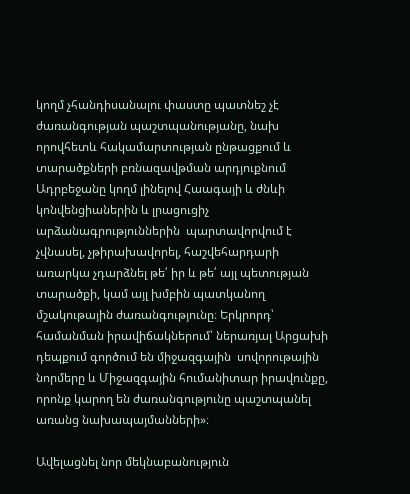կողմ չհանդիսանալու փաստը պատնեշ չէ ժառանգության պաշտպանությանը, նախ որովհետև հակամարտության ընթացքում և տարածքների բռնազավթման արդյուքնում Ադրբեջանը կողմ լինելով Հաագայի և ժնևի կոնվենցիաներին և լրացուցիչ արձանագրություններին  պարտավորվում է չվնասել, չթիրախավորել, հաշվեհարդարի առարկա չդարձնել թե՛ իր և թե՛ այլ պետության տարածքի, կամ այլ խմբին պատկանող մշակութային ժառանգությունը։ Երկրորդ՝ համանման իրավիճակներում՝ ներառյալ Արցախի դեպքում գործում են միջազգային  սովորութային նորմերը և Միջազգային հումանիտար իրավունքը, որոնք կարող են ժառանգությունը պաշտպանել առանց նախապայմանների»։

Ավելացնել նոր մեկնաբանություն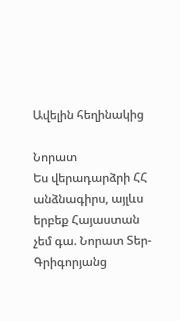Ավելին հեղինակից

Նորատ
Ես վերադարձրի ՀՀ անձնագիրս, այլևս երբեք Հայաստան չեմ գա. Նորատ Տեր-Գրիգորյանց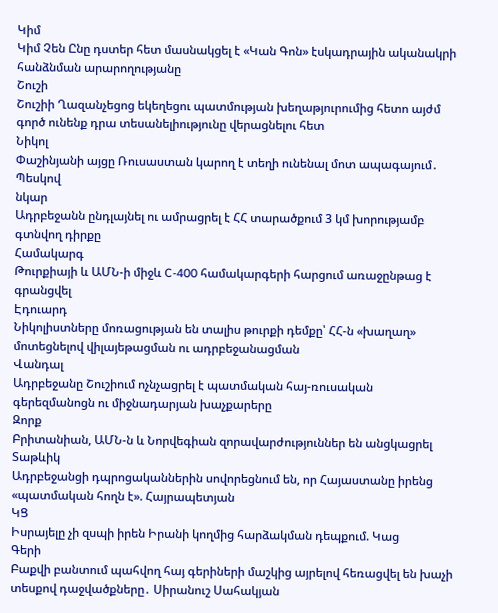Կիմ
Կիմ Չեն Ընը դստեր հետ մասնակցել է «Կան Գոն» էսկադրային ականակրի հանձնման արարողությանը
Շուշի
Շուշիի Ղազանչեցոց եկեղեցու պատմության խեղաթյուրումից հետո այժմ գործ ունենք դրա տեսանելիությունը վերացնելու հետ
Նիկոլ
Փաշինյանի այցը Ռուսաստան կարող է տեղի ունենալ մոտ ապագայում․ Պեսկով
նկար
Ադրբեջանն ընդլայնել ու ամրացրել է ՀՀ տարածքում 3 կմ խորությամբ գտնվող դիրքը
Համակարգ
Թուրքիայի և ԱՄՆ-ի միջև C-400 համակարգերի հարցում առաջընթաց է գրանցվել
Էդուարդ
Նիկոլիստները մոռացության են տալիս թուրքի դեմքը՝ ՀՀ-ն «խաղաղ» մոտեցնելով վիլայեթացման ու ադրբեջանացման
Վանդալ
Ադրբեջանը Շուշիում ոչնչացրել է պատմական հայ-ռուսական գերեզմանոցն ու միջնադարյան խաչքարերը
Զորք
Բրիտանիան, ԱՄՆ-ն և Նորվեգիան զորավարժություններ են անցկացրել
Տաթևիկ
Ադրբեջանցի դպրոցականներին սովորեցնում են, որ Հայաստանը իրենց «պատմական հողն է». Հայրապետյան
ԿՑ
Իսրայելը չի զսպի իրեն Իրանի կողմից հարձակման դեպքում. Կաց
Գերի
Բաքվի բանտում պահվող հայ գերիների մաշկից այրելով հեռացվել են խաչի տեսքով դաջվածքները․ Սիրանուշ Սահակյան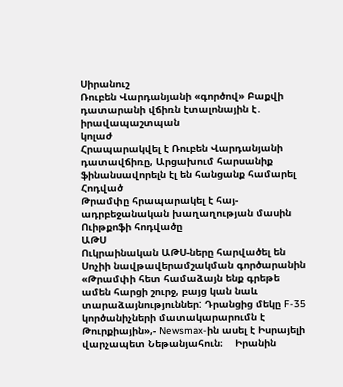Սիրանուշ
Ռուբեն Վարդանյանի «գործով» Բաքվի դատարանի վճիռն էտալոնային է․ իրավապաշտպան
կոլաժ
Հրապարակվել է Ռուբեն Վարդանյանի դատավճիռը, Արցախում հարսանիք ֆինանսավորելն էլ են հանցանք համարել
Հոդված
Թրամփը հրապարակել է հայ-ադրբեջանական խաղաղության մասին Ուիթքոֆի հոդվածը
ԱԹՍ
Ուկրաինական ԱԹՍ-ները հարվածել են Սոչիի նավթավերամշակման գործարանին
«Թրամփի հետ համաձայն ենք գրեթե ամեն հարցի շուրջ, բայց կան նաև տարաձայնություններ: Դրանցից մեկը F-35 կործանիչների մատակարարումն է Թուրքիային»,- Newsmax-ին ասել է Իսրայելի վարչապետ Նեթանյահուն։    Իրանին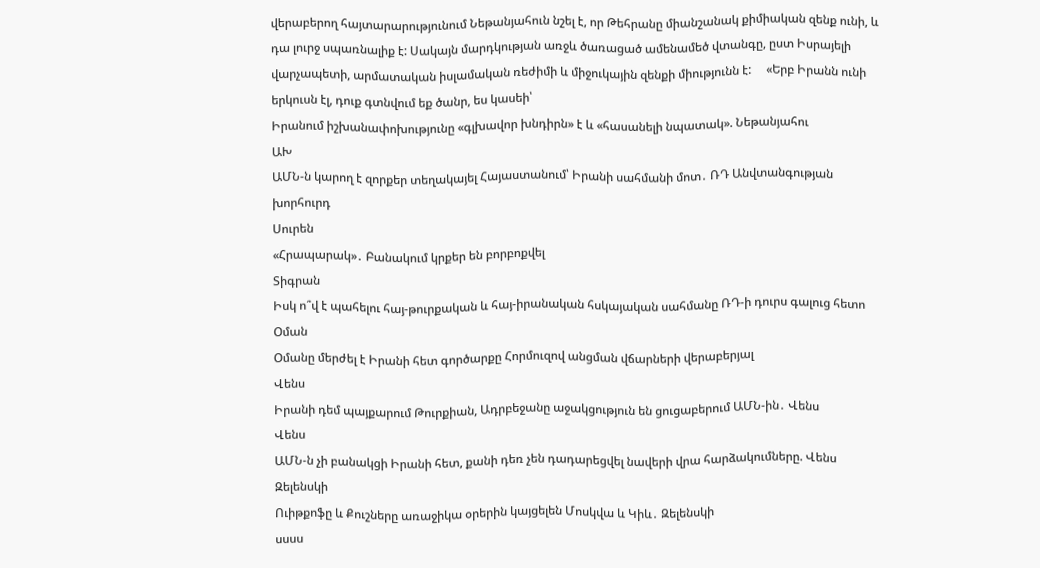վերաբերող հայտարարությունում Նեթանյահուն նշել է, որ Թեհրանը միանշանակ քիմիական զենք ունի, և դա լուրջ սպառնալիք է: Սակայն մարդկության առջև ծառացած ամենամեծ վտանգը, ըստ Իսրայելի վարչապետի, արմատական իսլամական ռեժիմի և միջուկային զենքի միությունն է:     «Երբ Իրանն ունի երկուսն էլ, դուք գտնվում եք ծանր, ես կասեի՝
Իրանում իշխանափոխությունը «գլխավոր խնդիրն» է և «հասանելի նպատակ». Նեթանյահու
ԱԽ
ԱՄՆ-ն կարող է զորքեր տեղակայել Հայաստանում՝ Իրանի սահմանի մոտ․ ՌԴ Անվտանգության խորհուրդ
Սուրեն
«Հրապարակ»․ Բանակում կրքեր են բորբոքվել
Տիգրան
Իսկ ո՞վ է պահելու հայ-թուրքական և հայ-իրանական հսկայական սահմանը ՌԴ-ի դուրս գալուց հետո
Օման
Օմանը մերժել է Իրանի հետ գործարքը Հորմուզով անցման վճարների վերաբերյալ
Վենս
Իրանի դեմ պայքարում Թուրքիան, Ադրբեջանը աջակցություն են ցուցաբերում ԱՄՆ-ին․ Վենս
Վենս
ԱՄՆ-ն չի բանակցի Իրանի հետ, քանի դեռ չեն դադարեցվել նավերի վրա հարձակումները. Վենս
Զելենսկի
Ուիթքոֆը և Քուշները առաջիկա օրերին կայցելեն Մոսկվա և Կիև․ Զելենսկի
սսսս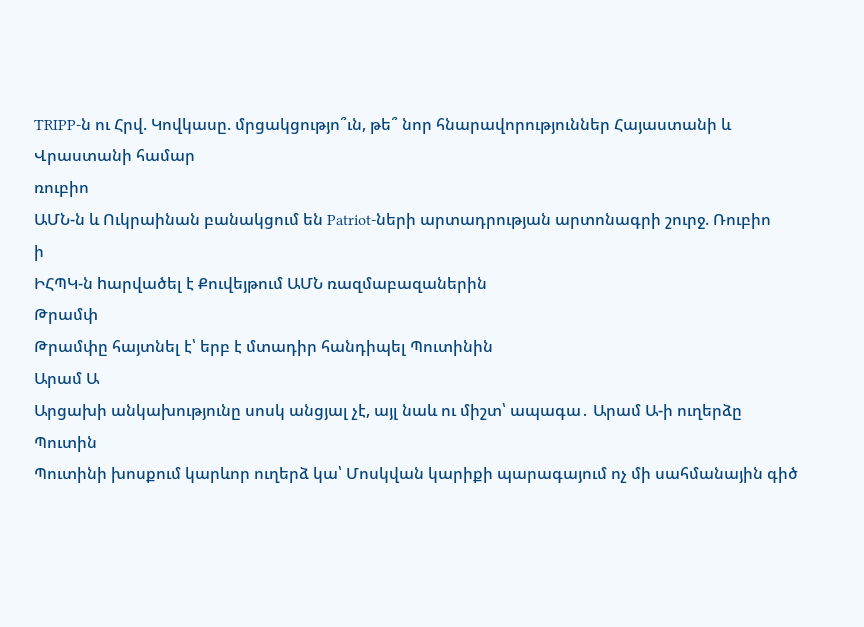TRIPP-ն ու Հրվ. Կովկասը. մրցակցությո՞ւն, թե՞ նոր հնարավորություններ Հայաստանի և Վրաստանի համար
ռուբիո
ԱՄՆ-ն և Ուկրաինան բանակցում են Patriot-ների արտադրության արտոնագրի շուրջ. Ռուբիո
ի
ԻՀՊԿ-ն hարվածել է Քուվեյթում ԱՄՆ ռազմաբազաներին
Թրամփ
Թրամփը հայտնել է՝ երբ է մտադիր հանդիպել Պուտինին
Արամ Ա
Արցախի անկախությունը սոսկ անցյալ չէ, այլ նաև ու միշտ՝ ապագա․ Արամ Ա-ի ուղերձը
Պուտին
Պուտինի խոսքում կարևոր ուղերձ կա՝ Մոսկվան կարիքի պարագայում ոչ մի սահմանային գիծ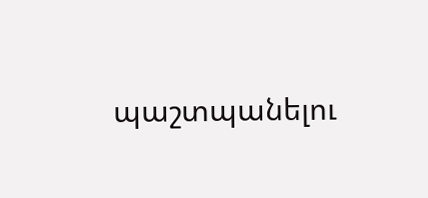պաշտպանելու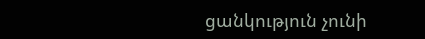ցանկություն չունի